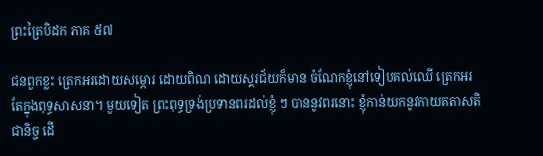ព្រះត្រៃបិដក ភាគ ៥៧

ជនពួកខ្លះ ត្រេកអរដោយសម្ភោរ ដោយពិណ ដោយស្គរជ័យក៏មាន ចំណែកខ្ញុំនៅទៀបគល់ឈើ ត្រេកអរតែក្នុងពុទ្ធសាសនា។ មួយទៀត ព្រះពុទ្ធទ្រង់ប្រទានពរដល់ខ្ញុំ ៗ បាននូវពរនោះ ខ្ញុំកាន់យកនូវកាយគតាសតិជានិច្ច ដើ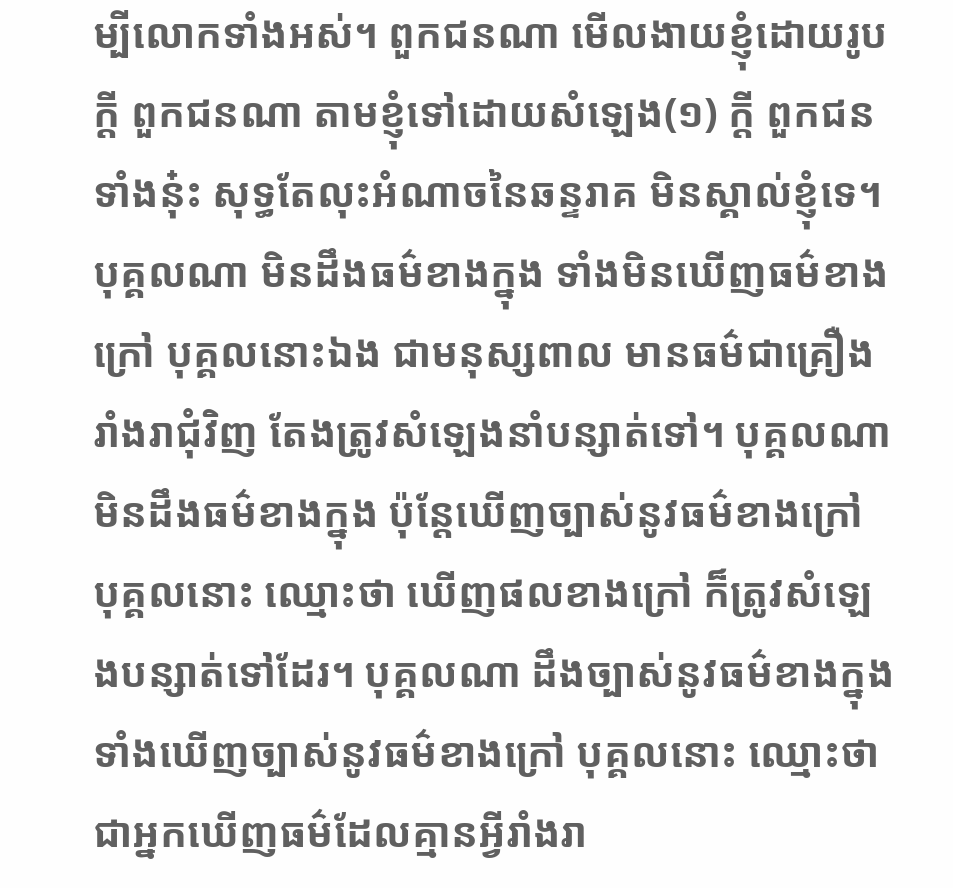ម្បីលោកទាំងអស់។ ពួកជនណា មើលងាយខ្ញុំដោយរូបក្តី ពួកជនណា តាមខ្ញុំទៅដោយសំឡេង(១) ក្តី ពួកជនទាំងនុ៎ះ សុទ្ធតែលុះអំណាចនៃឆន្ទរាគ មិនស្គាល់ខ្ញុំទេ។ បុគ្គលណា មិនដឹងធម៌ខាងក្នុង ទាំងមិនឃើញធម៌ខាងក្រៅ បុគ្គលនោះឯង ជាមនុស្សពាល មានធម៌ជាគ្រឿងរាំងរាជុំវិញ តែងត្រូវសំឡេងនាំបន្សាត់ទៅ។ បុគ្គលណា មិនដឹងធម៌ខាងក្នុង ប៉ុន្តែឃើញច្បាស់នូវធម៌ខាងក្រៅ បុគ្គលនោះ ឈ្មោះថា ឃើញផលខាងក្រៅ ក៏ត្រូវសំឡេងបន្សាត់ទៅដែរ។ បុគ្គលណា ដឹងច្បាស់នូវធម៌ខាងក្នុង ទាំងឃើញច្បាស់នូវធម៌ខាងក្រៅ បុគ្គលនោះ ឈ្មោះថា ជាអ្នកឃើញធម៌ដែលគ្មានអ្វីរាំងរា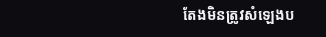តែងមិនត្រូវសំឡេងប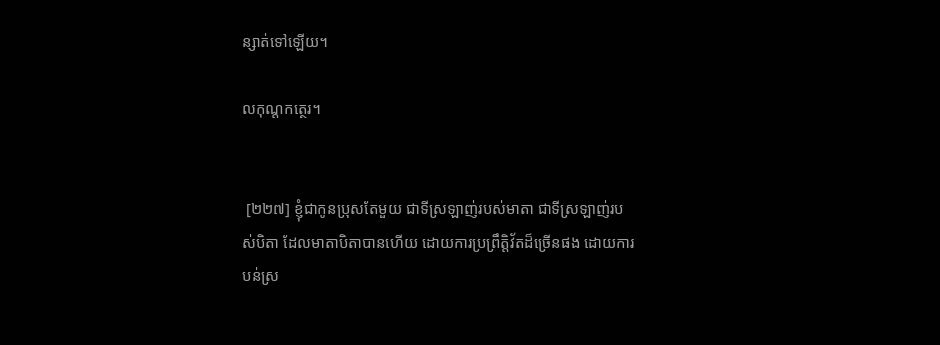ន្សាត់ទៅឡើយ។

លកុណ្តកត្ថេរ។


 [២២៧] ខ្ញុំជាកូនប្រុសតែមួយ ជាទីស្រឡាញ់របស់មាតា ជាទីស្រឡាញ់របស់បិតា ដែលមាតាបិតាបានហើយ ដោយការប្រព្រឹត្តិវ័តដ៏ច្រើនផង ដោយការបន់ស្រ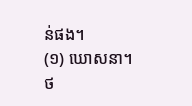ន់ផង។
(១) ឃោសនា។
ថ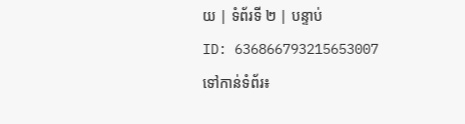យ | ទំព័រទី ២ | បន្ទាប់
ID: 636866793215653007
ទៅកាន់ទំព័រ៖